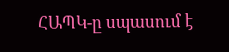ՀԱՊԿ-ը սպասում է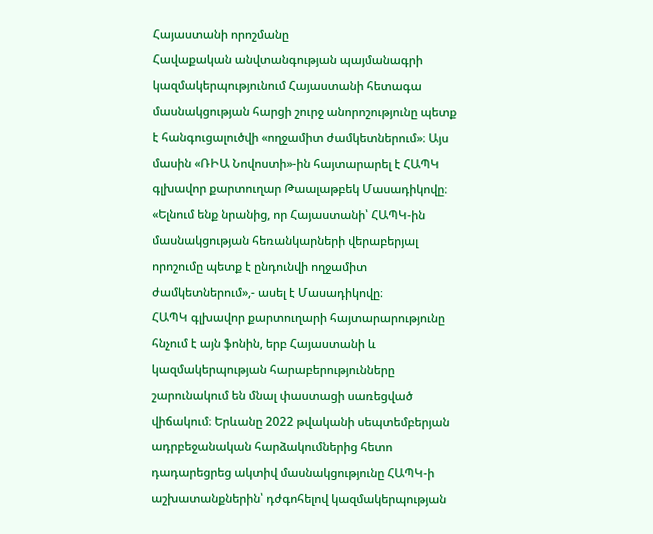Հայաստանի որոշմանը
Հավաքական անվտանգության պայմանագրի կազմակերպությունում Հայաստանի հետագա մասնակցության հարցի շուրջ անորոշությունը պետք է հանգուցալուծվի «ողջամիտ ժամկետներում»։ Այս մասին «ՌԻԱ Նովոստի»-ին հայտարարել է ՀԱՊԿ գլխավոր քարտուղար Թաալաթբեկ Մասադիկովը։
«Ելնում ենք նրանից, որ Հայաստանի՝ ՀԱՊԿ-ին մասնակցության հեռանկարների վերաբերյալ որոշումը պետք է ընդունվի ողջամիտ ժամկետներում»,- ասել է Մասադիկովը։
ՀԱՊԿ գլխավոր քարտուղարի հայտարարությունը հնչում է այն ֆոնին, երբ Հայաստանի և կազմակերպության հարաբերությունները շարունակում են մնալ փաստացի սառեցված վիճակում։ Երևանը 2022 թվականի սեպտեմբերյան ադրբեջանական հարձակումներից հետո դադարեցրեց ակտիվ մասնակցությունը ՀԱՊԿ-ի աշխատանքներին՝ դժգոհելով կազմակերպության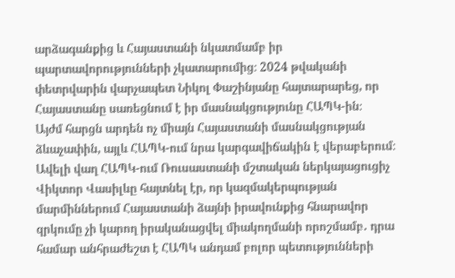արձագանքից և Հայաստանի նկատմամբ իր պարտավորությունների չկատարումից։ 2024 թվականի փետրվարին վարչապետ Նիկոլ Փաշինյանը հայտարարեց, որ Հայաստանը սառեցնում է իր մասնակցությունը ՀԱՊԿ-ին։
Այժմ հարցն արդեն ոչ միայն Հայաստանի մասնակցության ձևաչափին, այլև ՀԱՊԿ-ում նրա կարգավիճակին է վերաբերում։
Ավելի վաղ ՀԱՊԿ-ում Ռուսաստանի մշտական ներկայացուցիչ Վիկտոր Վասիլևը հայտնել էր, որ կազմակերպության մարմիններում Հայաստանի ձայնի իրավունքից հնարավոր զրկումը չի կարող իրականացվել միակողմանի որոշմամբ․ դրա համար անհրաժեշտ է ՀԱՊԿ անդամ բոլոր պետությունների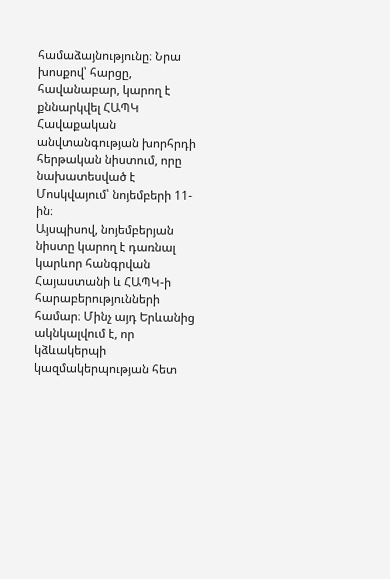համաձայնությունը։ Նրա խոսքով՝ հարցը, հավանաբար, կարող է քննարկվել ՀԱՊԿ Հավաքական անվտանգության խորհրդի հերթական նիստում, որը նախատեսված է Մոսկվայում՝ նոյեմբերի 11-ին։
Այսպիսով, նոյեմբերյան նիստը կարող է դառնալ կարևոր հանգրվան Հայաստանի և ՀԱՊԿ-ի հարաբերությունների համար։ Մինչ այդ Երևանից ակնկալվում է, որ կձևակերպի կազմակերպության հետ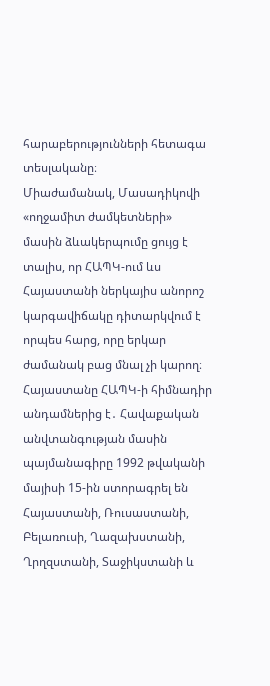հարաբերությունների հետագա տեսլականը։
Միաժամանակ, Մասադիկովի «ողջամիտ ժամկետների» մասին ձևակերպումը ցույց է տալիս, որ ՀԱՊԿ-ում ևս Հայաստանի ներկայիս անորոշ կարգավիճակը դիտարկվում է որպես հարց, որը երկար ժամանակ բաց մնալ չի կարող։
Հայաստանը ՀԱՊԿ-ի հիմնադիր անդամներից է․ Հավաքական անվտանգության մասին պայմանագիրը 1992 թվականի մայիսի 15-ին ստորագրել են Հայաստանի, Ռուսաստանի, Բելառուսի, Ղազախստանի, Ղրղզստանի, Տաջիկստանի և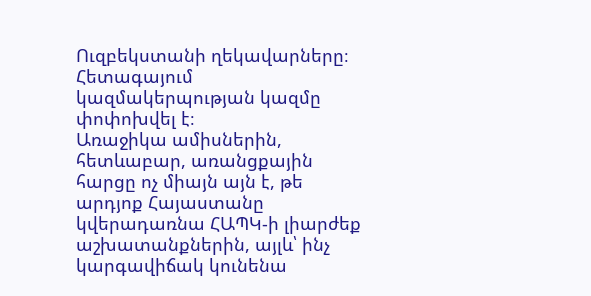Ուզբեկստանի ղեկավարները։ Հետագայում կազմակերպության կազմը փոփոխվել է։
Առաջիկա ամիսներին, հետևաբար, առանցքային հարցը ոչ միայն այն է, թե արդյոք Հայաստանը կվերադառնա ՀԱՊԿ-ի լիարժեք աշխատանքներին, այլև՝ ինչ կարգավիճակ կունենա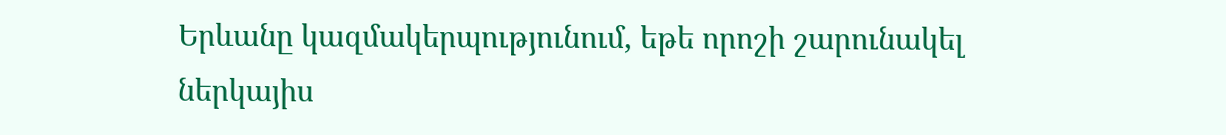Երևանը կազմակերպությունում, եթե որոշի շարունակել ներկայիս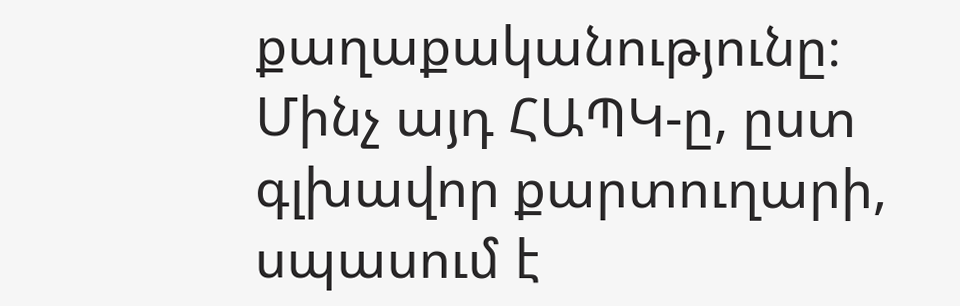քաղաքականությունը։
Մինչ այդ ՀԱՊԿ-ը, ըստ գլխավոր քարտուղարի, սպասում է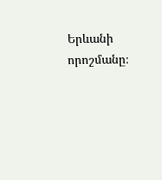Երևանի որոշմանը։